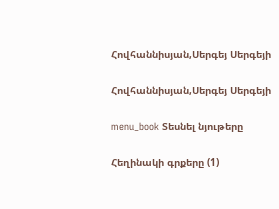Հովհաննիսյան,Սերգեյ Սերգեյի

Հովհաննիսյան,Սերգեյ Սերգեյի

menu_book Տեսնել նյութերը

Հեղինակի գրքերը (1)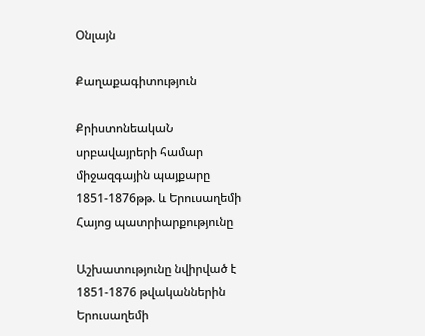Օնլայն

Քաղաքագիտություն

ՔրիստոնեակաՆ սրբավայրերի համար միջազգային պայքարը 1851-1876թթ. և Երուսաղեմի Հայոց պատրիարքությունը

Աշխատությունը նվիրված է 1851-1876 թվականներին Երուսաղեմի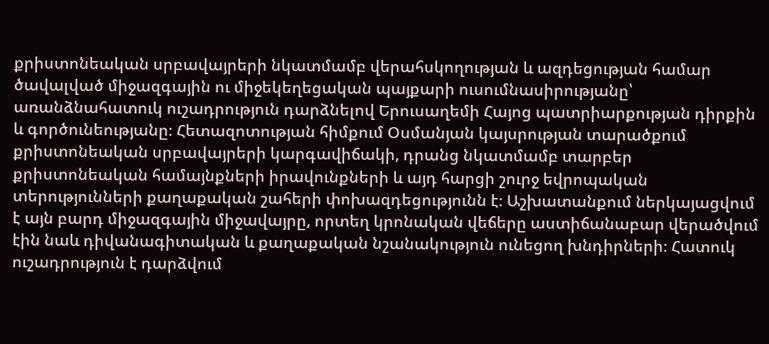քրիստոնեական սրբավայրերի նկատմամբ վերահսկողության և ազդեցության համար ծավալված միջազգային ու միջեկեղեցական պայքարի ուսումնասիրությանը՝ առանձնահատուկ ուշադրություն դարձնելով Երուսաղեմի Հայոց պատրիարքության դիրքին և գործունեությանը։ Հետազոտության հիմքում Օսմանյան կայսրության տարածքում քրիստոնեական սրբավայրերի կարգավիճակի, դրանց նկատմամբ տարբեր քրիստոնեական համայնքների իրավունքների և այդ հարցի շուրջ եվրոպական տերությունների քաղաքական շահերի փոխազդեցությունն է։ Աշխատանքում ներկայացվում է այն բարդ միջազգային միջավայրը, որտեղ կրոնական վեճերը աստիճանաբար վերածվում էին նաև դիվանագիտական և քաղաքական նշանակություն ունեցող խնդիրների։ Հատուկ ուշադրություն է դարձվում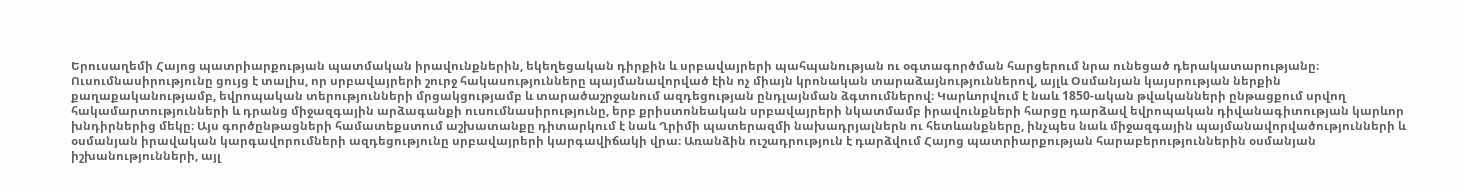Երուսաղեմի Հայոց պատրիարքության պատմական իրավունքներին, եկեղեցական դիրքին և սրբավայրերի պահպանության ու օգտագործման հարցերում նրա ունեցած դերակատարությանը։ Ուսումնասիրությունը ցույց է տալիս, որ սրբավայրերի շուրջ հակասությունները պայմանավորված էին ոչ միայն կրոնական տարաձայնություններով, այլև Օսմանյան կայսրության ներքին քաղաքականությամբ, եվրոպական տերությունների մրցակցությամբ և տարածաշրջանում ազդեցության ընդլայնման ձգտումներով։ Կարևորվում է նաև 1850-ական թվականների ընթացքում սրվող հակամարտությունների և դրանց միջազգային արձագանքի ուսումնասիրությունը, երբ քրիստոնեական սրբավայրերի նկատմամբ իրավունքների հարցը դարձավ եվրոպական դիվանագիտության կարևոր խնդիրներից մեկը։ Այս գործընթացների համատեքստում աշխատանքը դիտարկում է նաև Ղրիմի պատերազմի նախադրյալներն ու հետևանքները, ինչպես նաև միջազգային պայմանավորվածությունների և օսմանյան իրավական կարգավորումների ազդեցությունը սրբավայրերի կարգավիճակի վրա։ Առանձին ուշադրություն է դարձվում Հայոց պատրիարքության հարաբերություններին օսմանյան իշխանությունների, այլ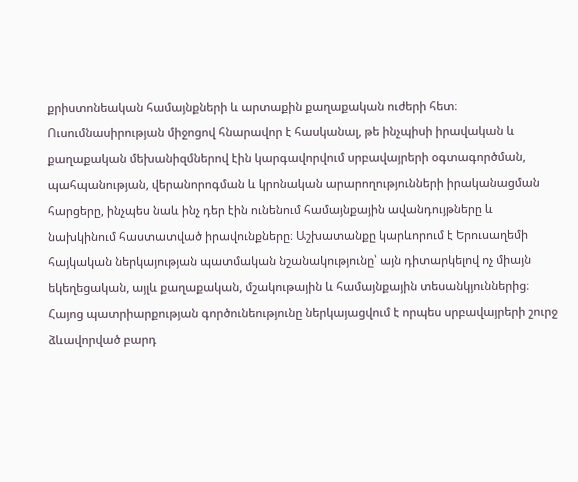քրիստոնեական համայնքների և արտաքին քաղաքական ուժերի հետ։ Ուսումնասիրության միջոցով հնարավոր է հասկանալ, թե ինչպիսի իրավական և քաղաքական մեխանիզմներով էին կարգավորվում սրբավայրերի օգտագործման, պահպանության, վերանորոգման և կրոնական արարողությունների իրականացման հարցերը, ինչպես նաև ինչ դեր էին ունենում համայնքային ավանդույթները և նախկինում հաստատված իրավունքները։ Աշխատանքը կարևորում է Երուսաղեմի հայկական ներկայության պատմական նշանակությունը՝ այն դիտարկելով ոչ միայն եկեղեցական, այլև քաղաքական, մշակութային և համայնքային տեսանկյուններից։ Հայոց պատրիարքության գործունեությունը ներկայացվում է որպես սրբավայրերի շուրջ ձևավորված բարդ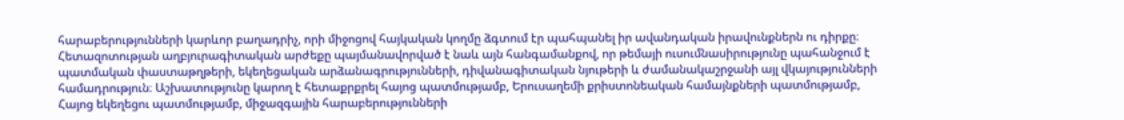հարաբերությունների կարևոր բաղադրիչ, որի միջոցով հայկական կողմը ձգտում էր պահպանել իր ավանդական իրավունքներն ու դիրքը։ Հետազոտության աղբյուրագիտական արժեքը պայմանավորված է նաև այն հանգամանքով, որ թեմայի ուսումնասիրությունը պահանջում է պատմական փաստաթղթերի, եկեղեցական արձանագրությունների, դիվանագիտական նյութերի և ժամանակաշրջանի այլ վկայությունների համադրություն։ Աշխատությունը կարող է հետաքրքրել հայոց պատմությամբ, Երուսաղեմի քրիստոնեական համայնքների պատմությամբ, Հայոց եկեղեցու պատմությամբ, միջազգային հարաբերությունների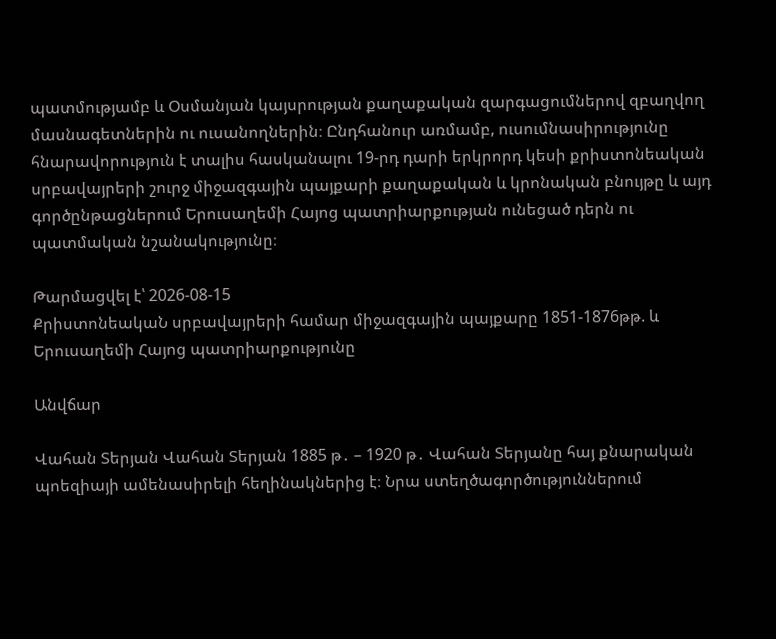պատմությամբ և Օսմանյան կայսրության քաղաքական զարգացումներով զբաղվող մասնագետներին ու ուսանողներին։ Ընդհանուր առմամբ, ուսումնասիրությունը հնարավորություն է տալիս հասկանալու 19-րդ դարի երկրորդ կեսի քրիստոնեական սրբավայրերի շուրջ միջազգային պայքարի քաղաքական և կրոնական բնույթը և այդ գործընթացներում Երուսաղեմի Հայոց պատրիարքության ունեցած դերն ու պատմական նշանակությունը։

Թարմացվել է՝ 2026-08-15
ՔրիստոնեակաՆ սրբավայրերի համար միջազգային պայքարը 1851-1876թթ. և Երուսաղեմի Հայոց պատրիարքությունը

Անվճար

Վահան Տերյան Վահան Տերյան 1885 թ․ – 1920 թ․ Վահան Տերյանը հայ քնարական պոեզիայի ամենասիրելի հեղինակներից է։ Նրա ստեղծագործություններում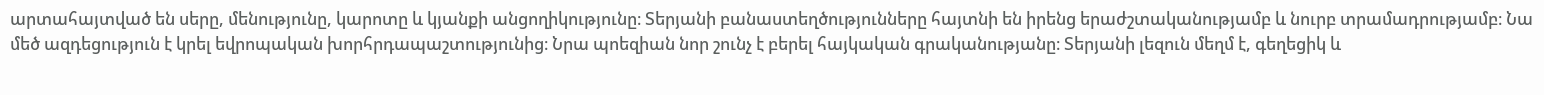արտահայտված են սերը, մենությունը, կարոտը և կյանքի անցողիկությունը։ Տերյանի բանաստեղծությունները հայտնի են իրենց երաժշտականությամբ և նուրբ տրամադրությամբ։ Նա մեծ ազդեցություն է կրել եվրոպական խորհրդապաշտությունից։ Նրա պոեզիան նոր շունչ է բերել հայկական գրականությանը։ Տերյանի լեզուն մեղմ է, գեղեցիկ և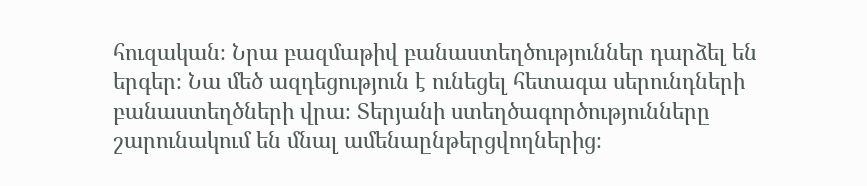հուզական։ Նրա բազմաթիվ բանաստեղծություններ դարձել են երգեր։ Նա մեծ ազդեցություն է ունեցել հետագա սերունդների բանաստեղծների վրա։ Տերյանի ստեղծագործությունները շարունակում են մնալ ամենաընթերցվողներից։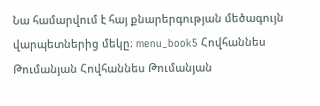Նա համարվում է հայ քնարերգության մեծագույն վարպետներից մեկը։ menu_book5 Հովհաննես Թումանյան Հովհաննես Թումանյան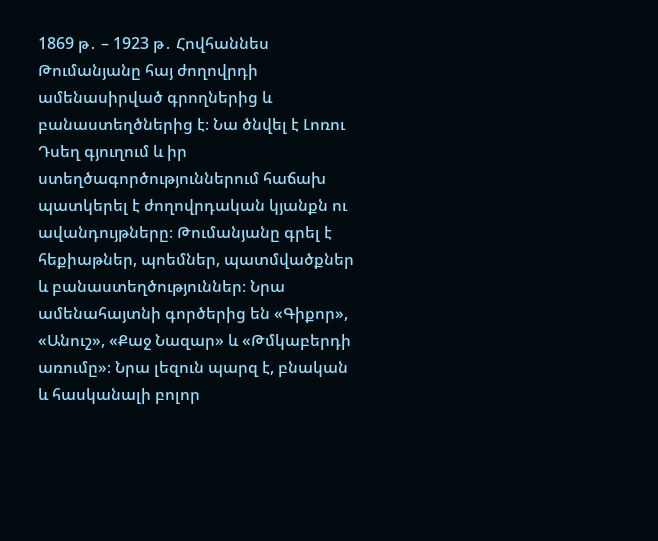1869 թ․ – 1923 թ․ Հովհաննես Թումանյանը հայ ժողովրդի ամենասիրված գրողներից և բանաստեղծներից է։ Նա ծնվել է Լոռու Դսեղ գյուղում և իր ստեղծագործություններում հաճախ պատկերել է ժողովրդական կյանքն ու ավանդույթները։ Թումանյանը գրել է հեքիաթներ, պոեմներ, պատմվածքներ և բանաստեղծություններ։ Նրա ամենահայտնի գործերից են «Գիքոր», «Անուշ», «Քաջ Նազար» և «Թմկաբերդի առումը»։ Նրա լեզուն պարզ է, բնական և հասկանալի բոլոր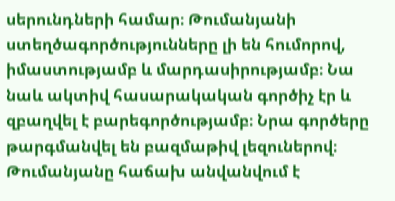սերունդների համար։ Թումանյանի ստեղծագործությունները լի են հումորով, իմաստությամբ և մարդասիրությամբ։ Նա նաև ակտիվ հասարակական գործիչ էր և զբաղվել է բարեգործությամբ։ Նրա գործերը թարգմանվել են բազմաթիվ լեզուներով։ Թումանյանը հաճախ անվանվում է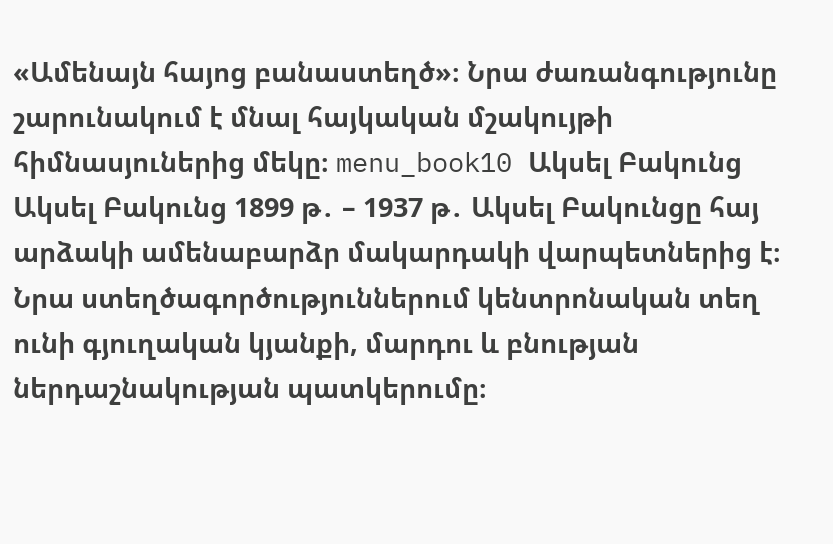«Ամենայն հայոց բանաստեղծ»։ Նրա ժառանգությունը շարունակում է մնալ հայկական մշակույթի հիմնասյուներից մեկը։ menu_book10 Ակսել Բակունց Ակսել Բակունց 1899 թ․ – 1937 թ․ Ակսել Բակունցը հայ արձակի ամենաբարձր մակարդակի վարպետներից է։ Նրա ստեղծագործություններում կենտրոնական տեղ ունի գյուղական կյանքի, մարդու և բնության ներդաշնակության պատկերումը։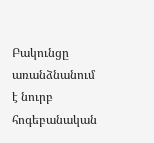Բակունցը առանձնանում է նուրբ հոգեբանական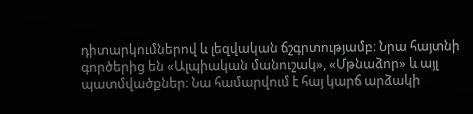դիտարկումներով և լեզվական ճշգրտությամբ։ Նրա հայտնի գործերից են «Ալպիական մանուշակ», «Մթնաձոր» և այլ պատմվածքներ։ Նա համարվում է հայ կարճ արձակի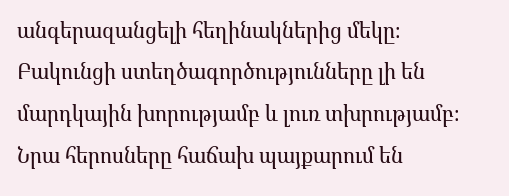անգերազանցելի հեղինակներից մեկը։ Բակունցի ստեղծագործությունները լի են մարդկային խորությամբ և լուռ տխրությամբ։ Նրա հերոսները հաճախ պայքարում են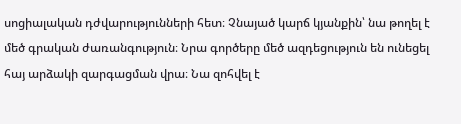սոցիալական դժվարությունների հետ։ Չնայած կարճ կյանքին՝ նա թողել է մեծ գրական ժառանգություն։ Նրա գործերը մեծ ազդեցություն են ունեցել հայ արձակի զարգացման վրա։ Նա զոհվել է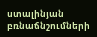ստալինյան բռնաճնշումների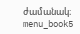ժամանակ։ menu_book5